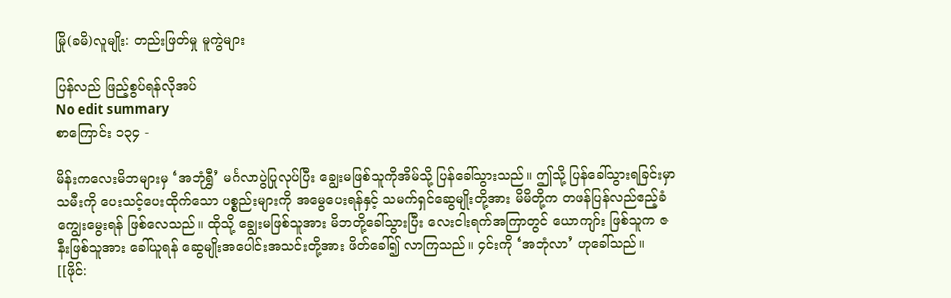မြို(ခမိ)လူမျိုး: တည်းဖြတ်မှု မူကွဲများ

ပြန်လည် ဖြည့်စွပ်ရန်လိုအပ်
No edit summary
စာကြောင်း ၁၃၄ -

မိန်းကလေးမိဘများမှ ‘အဘုံရွှီ’ မင်္ဂလာပွဲပြုလုပ်ပြီး ချွေးမဖြစ်သူကိုအိမ်သို့ ပြန်ခေါ်သွားသည်။ ဤသို့ ပြန်ခေါ်သွားရခြင်းမှာ သမီးကို ပေးသင့်ပေးထိုက်သော ပစ္စည်းများကို အမွေပေးရန်နှင့် သမက်ရှင်ဆွေမျိုးတို့အား မိမိတို့က တဖန်ပြန်လည်ဧည့်ခံကျွေးမွေးရန် ဖြစ်လေသည်။ ထိုသို့ ချွေးမဖြစ်သူအား မိဘတို့ခေါ်သွားပြီး လေးငါးရက်အကြာတွင် ယောကျာ်း ဖြစ်သူက ဇနီးဖြစ်သူအား ခေါ်ယူရန် ဆွေမျိုးအပေါင်းအသင်းတို့အား ဖိတ်ခေါ်၍ လာကြသည်။ ၄င်းကို ‘အဘုံလာ’ ဟုခေါ်သည်။
[[ဖိုင်: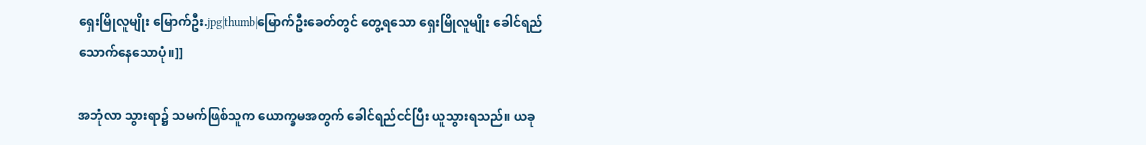ရှေးမြိုလူမျိုး မြောက်ဦး.jpg|thumb|မြောက်ဦးခေတ်တွင် တွေ့ရသော ရှေးမြိုလူမျိုး ခေါင်ရည်သောက်နေသောပုံ။]]

အဘုံလာ သွားရာ၌ သမက်ဖြစ်သူက ယောက္ခမအတွက် ခေါင်ရည်ငင်ပြီး ယူသွားရသည်။ ယခု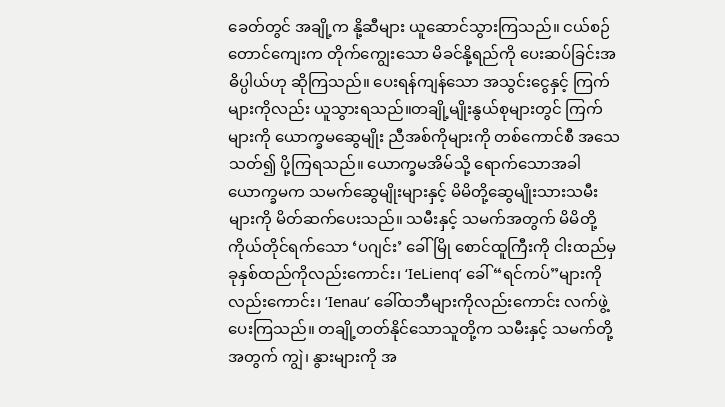ခေတ်တွင် အချို့က နို့ဆီများ ယူဆောင်သွားကြသည်။ ငယ်စဉ်တောင်ကျေးက တိုက်ကျွေးသော မိခင်နို့ရည်ကို ပေးဆပ်ခြင်းအဓိပ္ပါယ်ဟု ဆိုကြသည်။ ပေးရန်ကျန်သော အသွင်းငွေနှင့် ကြက်များကိုလည်း ယူသွားရသည်။တချို့မျိုးနွယ်စုများတွင် ကြက်များကို ယောက္ခမဆွေမျိုး ညီအစ်ကိုများကို တစ်ကောင်စီ အသေသတ်၍ ပို့ကြရသည်။ ယောက္ခမအိမ်သို့ ရောက်သောအခါ ယောက္ခမက သမက်ဆွေမျိုးများနှင့် မိမိတို့ဆွေမျိုးသားသမီးများကို မိတ်ဆက်ပေးသည်။ သမီးနှင့် သမက်အတွက် မိမိတို့ကိုယ်တိုင်ရက်သော ‘ပဂျင်း’ ခေါ် မြို စောင်ထူကြီးကို ငါးထည်မှ ခုနှစ်ထည်ကိုလည်းကောင်း၊ ‘IeLienq’ ခေါ် “ရင်ကပ်”များကိုလည်းကောင်း၊ ‘Ienau’ ခေါ်ထဘီများကိုလည်းကောင်း လက်ဖွဲ့ပေးကြသည်။ တချို့တတ်နိုင်သောသူတို့က သမီးနှင့် သမက်တို့အတွက် ကျွဲ၊ နွားများကို အ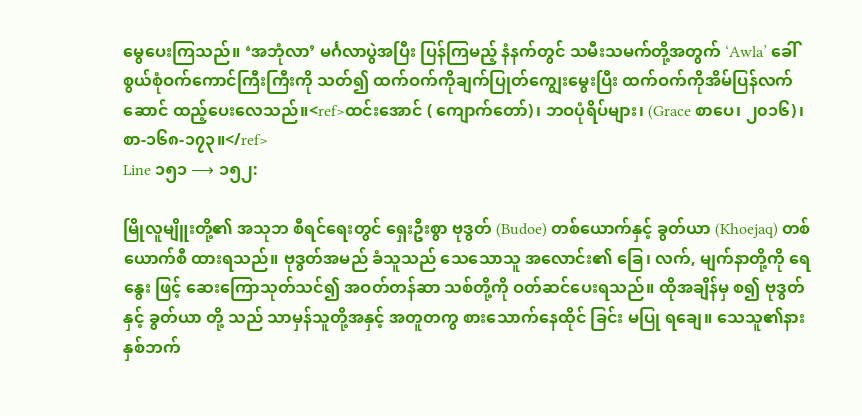မွေပေးကြသည်။ ‘အဘုံလာ’ မင်္ဂလာပွဲအပြီး ပြန်ကြမည့် နံနက်တွင် သမီးသမက်တို့အတွက် ‘Awla’ ခေါ် စွယ်စုံဝက်ကောင်ကြီးကြီးကို သတ်၍ ထက်ဝက်ကိုချက်ပြုတ်ကျွေးမွေးပြီး ထက်ဝက်ကိုအိမ်ပြန်လက်ဆောင် ထည့်ပေးလေသည်။<ref>ထင်းအောင် ( ကျောက်တော်)၊ ဘဝပုံရိပ်များ၊ (Grace စာပေ၊ ၂၀၁၆)၊ စာ-၁၆၈-၁၇၃။</ref>
Line ၁၅၁ ⟶ ၁၅၂:

မြိုလူမျိူးတို့၏ အသုဘ စီရင်ရေးတွင် ရှေးဦးစွာ ဗုဒွတ် (Budoe) တစ်ယောက်နှင့် ခွတ်ယာ (Khoejaq) တစ်ယောက်စီ ထားရသည်။ ဗုဒွတ်အမည် ခံသူသည် သေသောသူ အလောင်း၏ ခြေ၊ လက်, မျက်နာတို့ကို ရေနွေး ဖြင့် ဆေးကြောသုတ်သင်၍ အဝတ်တန်ဆာ သစ်တို့ကို ဝတ်ဆင်ပေးရသည်။ ထိုအချိန်မှ စ၍ ဗုဒွတ် နှင့် ခွတ်ယာ တို့ သည် သာမှန်သူတို့အနှင့် အတူတကွ စားသောက်နေထိုင် ခြင်း မပြု ရချေ။ သေသူ၏နားနှစ်ဘက်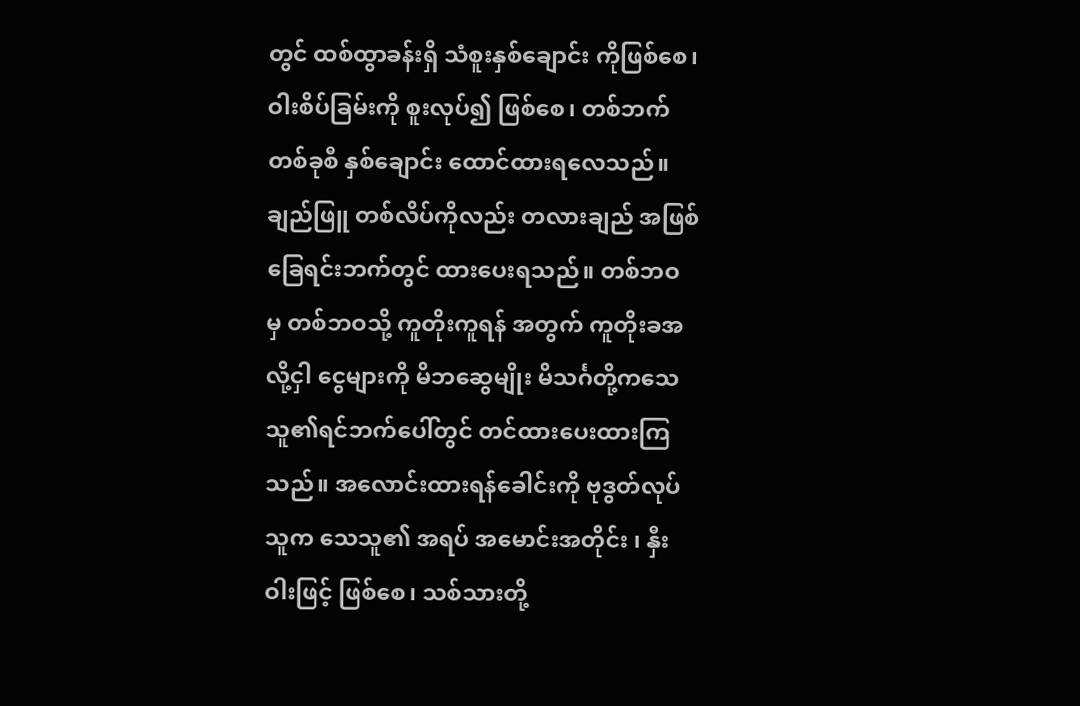တွင် ထစ်ထွာခန်းရှိ သံစူးနှစ်ချောင်း ကိုဖြစ်စေ၊ ဝါးစိပ်ခြမ်းကို စူးလုပ်၍ ဖြစ်စေ၊ တစ်ဘက် တစ်ခုစီ နှစ်ချောင်း ထောင်ထားရလေသည်။ ချည်ဖြူ တစ်လိပ်ကိုလည်း တလားချည် အဖြစ် ခြေရင်းဘက်တွင် ထားပေးရသည်။ တစ်ဘဝ မှ တစ်ဘဝသို့ ကူတိုးကူရန် အတွက် ကူတိုးခအလို့ငှါ ငွေများကို မိဘဆွေမျိုး မိသင်္ဂတို့ကသေသူ၏ရင်ဘက်ပေါ်တွင် တင်ထားပေးထားကြသည်။ အလောင်းထားရန်ခေါင်းကို ဗုဒွတ်လုပ်သူက သေသူ၏ အရပ် အမောင်းအတိုင်း ၊ နှီးဝါးဖြင့် ဖြစ်စေ၊ သစ်သားတို့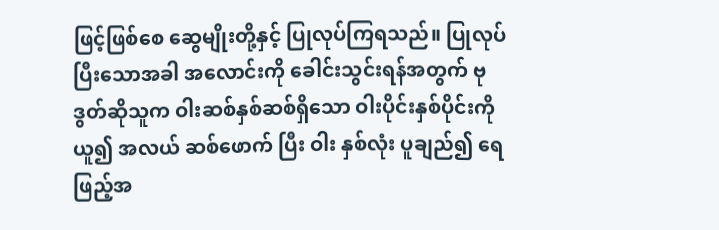ဖြင့်ဖြစ်စေ ဆွေမျိုးတို့နှင့် ပြုလုပ်ကြရသည်။ ပြုလုပ်ပြီးသောအခါ အလောင်းကို ခေါင်းသွင်းရန်အတွက် ဗုဒွတ်ဆိုသူက ဝါးဆစ်နှစ်ဆစ်ရှိသော ဝါးပိုင်းနှစ်ပိုင်းကို ယူ၍ အလယ် ဆစ်ဖောက် ပြီး ဝါး နှစ်လုံး ပူချည်၍ ရေဖြည့်အ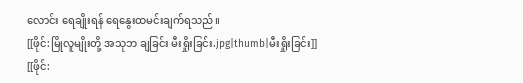လောင်း ရေချိုးရန် ရေနွေးထမင်းချက်ရသည်။
[[ဖိုင်:မြိုလူမျိုးတို့ အသုဘ ချခြင်း မီးရှိုးခြင်း.jpg|thumb|မီးရှိုးခြင်း]]
[[ဖိုင်: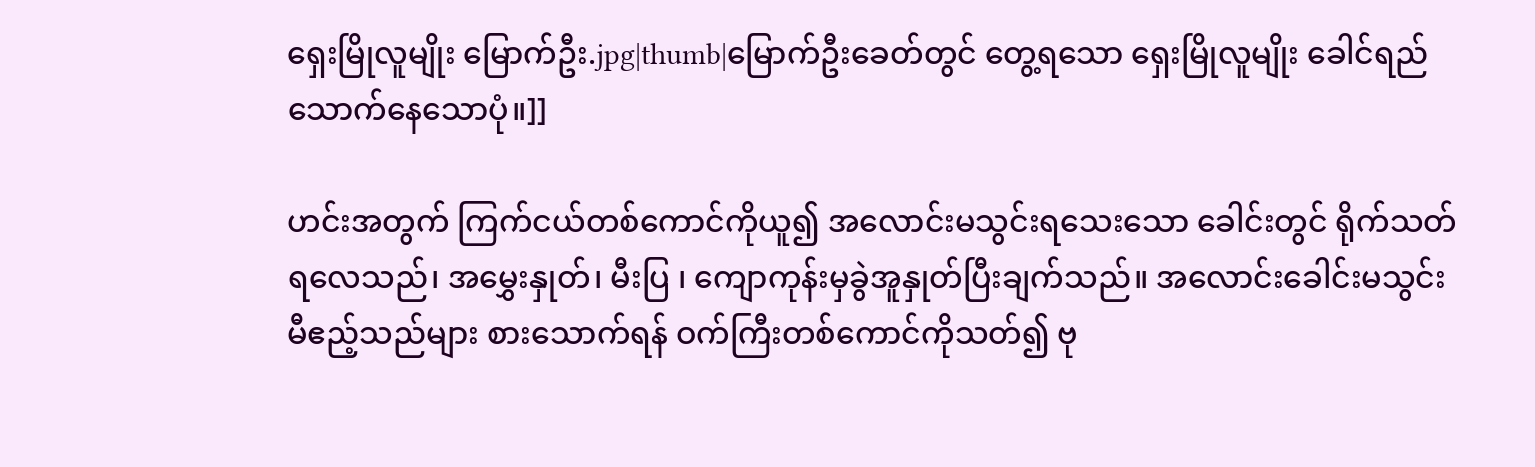ရှေးမြိုလူမျိုး မြောက်ဦး.jpg|thumb|မြောက်ဦးခေတ်တွင် တွေ့ရသော ရှေးမြိုလူမျိုး ခေါင်ရည်သောက်နေသောပုံ။]]

ဟင်းအတွက် ကြက်ငယ်တစ်ကောင်ကိုယူ၍ အလောင်းမသွင်းရသေးသော ခေါင်းတွင် ရိုက်သတ်ရလေသည်၊ အမွှေးနှုတ်၊ မီးပြ ၊ ကျောကုန်းမှခွဲအူနှုတ်ပြီးချက်သည်။ အလောင်းခေါင်းမသွင်းမီဧည့်သည်များ စားသောက်ရန် ဝက်ကြီးတစ်ကောင်ကိုသတ်၍ ဗု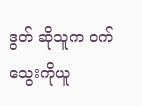ဒွတ် ဆိုသူက ဝက်သွေးကိုယူ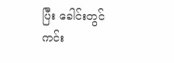ပြီး ခေါင်းတွင်ကင်း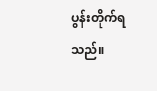ပွန်းတိုက်ရသည်။